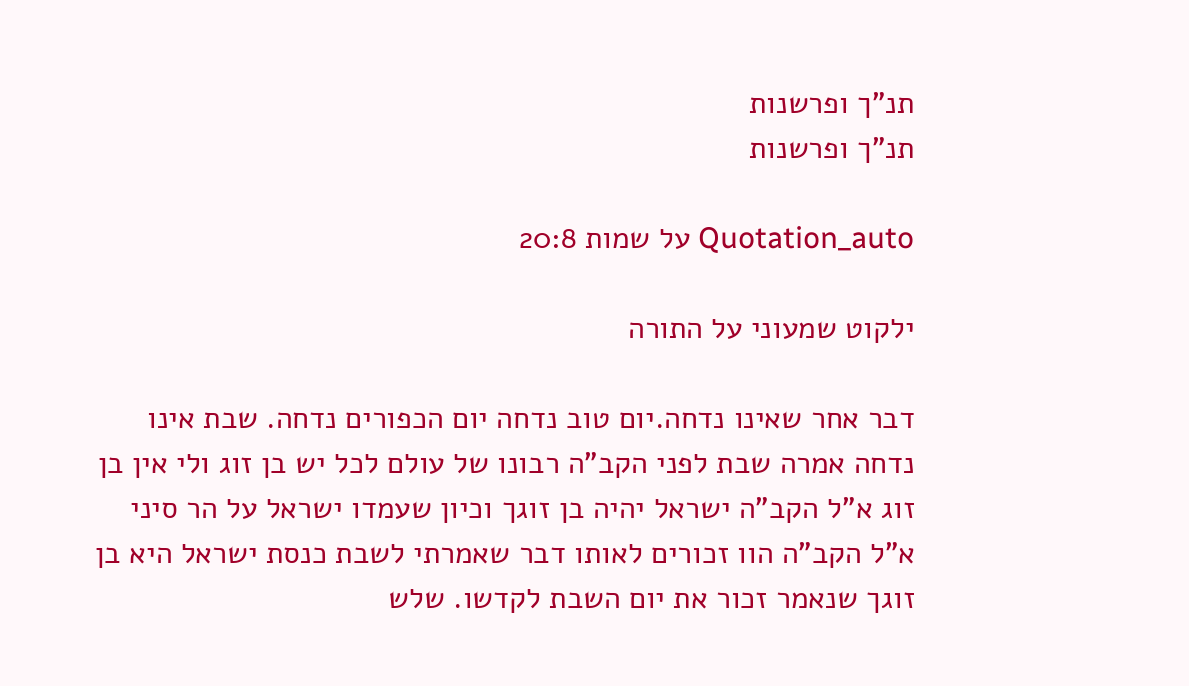תנ"ך ופרשנות
תנ"ך ופרשנות

Quotation_auto על שמות 20:8

ילקוט שמעוני על התורה

דבר אחר שאינו נדחה.יום טוב נדחה יום הכפורים נדחה. שבת אינו נדחה אמרה שבת לפני הקב"ה רבונו של עולם לכל יש בן זוג ולי אין בן זוג א"ל הקב"ה ישראל יהיה בן זוגך וכיון שעמדו ישראל על הר סיני א"ל הקב"ה הוו זכורים לאותו דבר שאמרתי לשבת כנסת ישראל היא בן זוגך שנאמר זכור את יום השבת לקדשו. שלש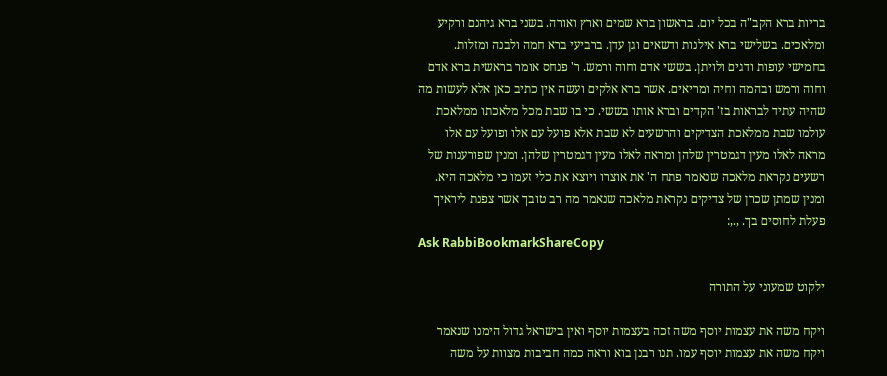בריות ברא הקב"ה בכל יום. בראשון ברא שמים וארץ ואורה. בשני ברא גיהנם ורקיע ומלאכים. בשלישי ברא אילנות ודשאים וגן עדן. ברביעי ברא חמה ולבנה ומזלות. בחמישי עופות ודגים ולויתן. בששי אדם וחוה ורמש. ר' פנחס אומר בראשית ברא אדם וחוה ורמש ובהמה וחיה ומריאים. אשר ברא אלקים ועשה אין כתיב כאן אלא לעשות מה שהיה עתיד לבראות בז' הקדים וברא אותו בששי. כי בו שבת מכל מלאכתו ממלאכת עולמו שבת ממלאכת הצדיקים והרשעים לא שבת אלא פועל עם אלו ופועל עם אלו מראה לאלו מעין דגמטרין שלהן ומראה לאלו מעין דגמטרין שלהן. ומנין שפורענות של רשעים נקראת מלאכה שנאמר פתח ה' את אוצרו ויוצא את כלי זעמו כי מלאכה היא. ומנין שמתן שכרן של צדיקים נקראת מלאכה שנאמר מה רב טובך אשר צפנת ליראיך פעלת לחוסים בך. ,.,:
Ask RabbiBookmarkShareCopy

ילקוט שמעוני על התורה

ויקח משה את עצמות יוסף משה זכה בעצמות יוסף ואין בישראל גדול הימנו שנאמר ויקח משה את עצמות יוסף עמו. תנו רבנן בוא וראה כמה חביבות מצוות על משה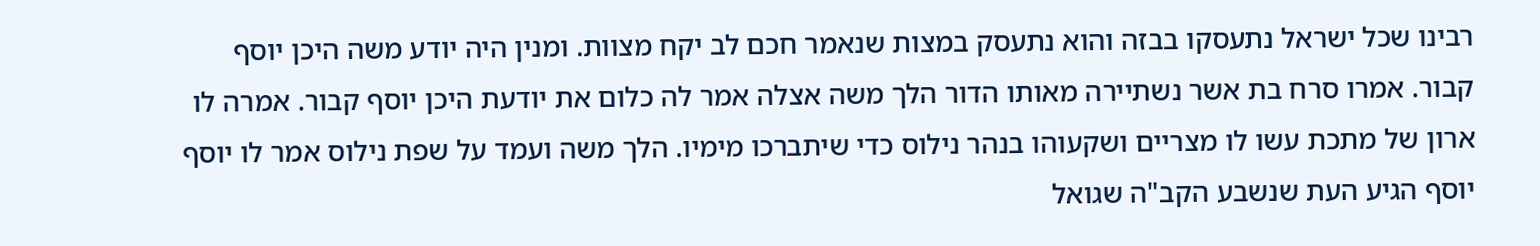רבינו שכל ישראל נתעסקו בבזה והוא נתעסק במצות שנאמר חכם לב יקח מצוות. ומנין היה יודע משה היכן יוסף קבור. אמרו סרח בת אשר נשתיירה מאותו הדור הלך משה אצלה אמר לה כלום את יודעת היכן יוסף קבור. אמרה לו ארון של מתכת עשו לו מצריים ושקעוהו בנהר נילוס כדי שיתברכו מימיו. הלך משה ועמד על שפת נילוס אמר לו יוסף יוסף הגיע העת שנשבע הקב"ה שגואל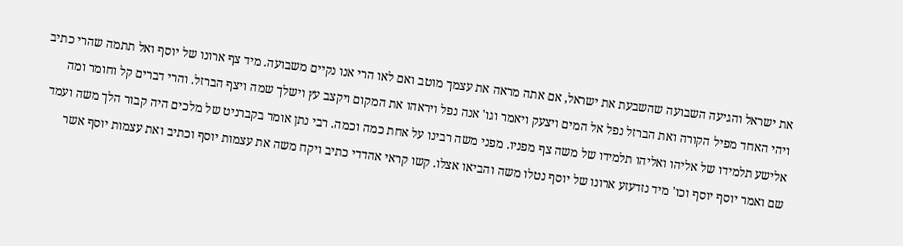את ישראל והגיעה השבועה שהשבעת את ישראל, אם אתה מראה את עצמך מוטב ואם לאו הרי אנו נקיים משבועה. מיד צף ארונו של יוסף ואל תתמה שהרי כתיב ויהי האחד מפיל הקורה ואת הברזל נפל אל המים ויצעק ויאמר וגו' אנה נפל ויראהו את המקום ויקצב עץ וישלך שמה ויצף הברזל. והרי דברים קל וחומר ומה אלישע תלמידו של אליהו ואליהו תלמידו של משה צף מפניו. מפני משה רבינו על אחת כמה וכמה. רבי נתן אומר בקברניט של מלכים היה קבור הלך משה ועמד שם ואמר יוסף יוסף וכו' מיד נזדעזע ארונו של יוסף נטלו משה והביאו אצלו. קשו קראי אהדדי כתיב ויקח משה את עצמות יוסף וכתיב ואת עצמות יוסף אשר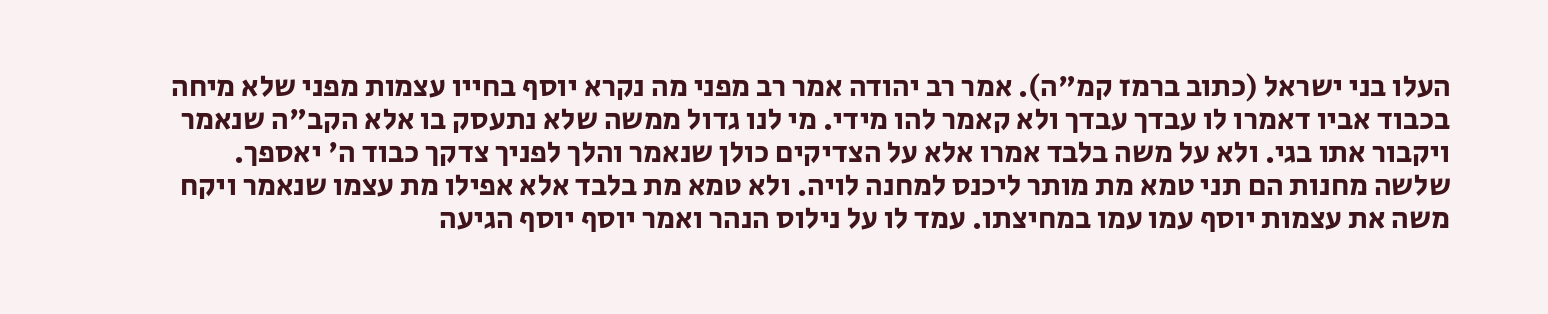העלו בני ישראל (כתוב ברמז קמ"ה). אמר רב יהודה אמר רב מפני מה נקרא יוסף בחייו עצמות מפני שלא מיחה בכבוד אביו דאמרו לו עבדך עבדך ולא קאמר להו מידי. מי לנו גדול ממשה שלא נתעסק בו אלא הקב"ה שנאמר ויקבור אתו בגי. ולא על משה בלבד אמרו אלא על הצדיקים כולן שנאמר והלך לפניך צדקך כבוד ה' יאספך. שלשה מחנות הם תני טמא מת מותר ליכנס למחנה לויה. ולא טמא מת בלבד אלא אפילו מת עצמו שנאמר ויקח משה את עצמות יוסף עמו עמו במחיצתו. עמד לו על נילוס הנהר ואמר יוסף יוסף הגיעה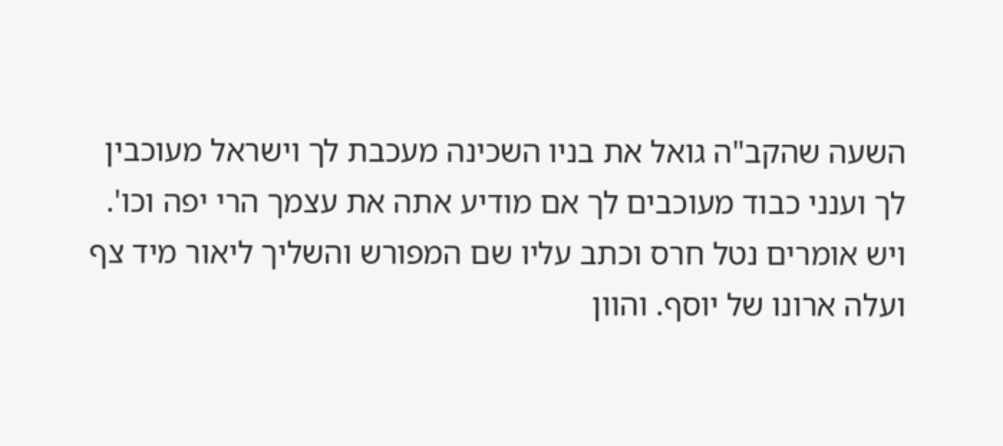השעה שהקב"ה גואל את בניו השכינה מעכבת לך וישראל מעוכבין לך וענני כבוד מעוכבים לך אם מודיע אתה את עצמך הרי יפה וכו'. ויש אומרים נטל חרס וכתב עליו שם המפורש והשליך ליאור מיד צף ועלה ארונו של יוסף. והוון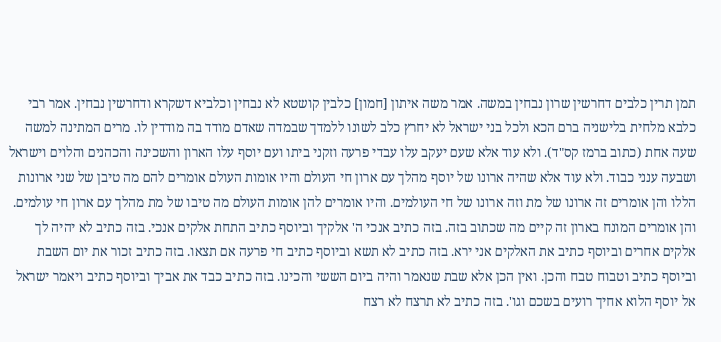תמן תרין כלבים דחרשין שרון נבחין במשה. אמר משה איתון [חמון] כלבין קושטא לא נבחין וכלביא דשקרא ודחרשין נבחין. אמר רבי כלבא מלחית בלישניה ברם הכא ולכל בני ישראל לא יחרץ כלב לשונו ללמדך שבמדה שאדם מודד בה מודדין לו. מרים המתינה למשה שעה אחת (כתוב ברמז קס"ד). ולא עוד אלא שעם יעקב עלו עבדי פרעה וזקני ביתו ועם יוסף עלו הארון והשכינה והכהנים והלוים וישראל ושבעה ענני כבוד. ולא עוד אלא שהיה ארונו של יוסף מהלך עם ארון חי העולם והיו אומות העולם אומרים להם מה טיבן של שני ארונות הללו והן אומרים זה ארונו של מת וזה ארונו של חי העולמים. והיו אומרים להן אומות העולם מה טיבו של מת מהלך עם ארון חי עולמים. והן אומרים המונח בארון זה קיים מה שכתוב בזה. בזה כתיב אנכי ה' אלקיך וביוסף כתיב התחת אלקים אנכי. בזה כתיב לא יהיה לך אלקים אחרים וביוסף כתיב את האלקים אני ירא. בזה כתיב לא תשא וביוסף כתיב חי פרעה אם תצאו. בזה כתיב זכור את יום השבת וביוסף כתיב וטבוח טבח והכן. ואין הכן אלא שבת שנאמר והיה ביום הששי והכינו. בזה כתיב כבד את אביך וביוסף כתיב ויאמר ישראל אל יוסף הלוא אחיך רועים בשכם וגו'. בזה כתיב לא תרצח לא רצח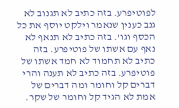לפוטיפרע. בזה כתיב לא תגנוב לא גנב כענין שנאמר וילקט יוסף את כל הכסף וגו'. בזה כתיב לא תנאף לא נאף עם אשתו של פוטיפרע. בזה כתיב לא תחמוד לא חמד אשתו של פוטיפרע. בזה כתיב לא תענה והרי דברים קל וחומר ומה דברים של אמת לא הגיד קל וחומר של שקר.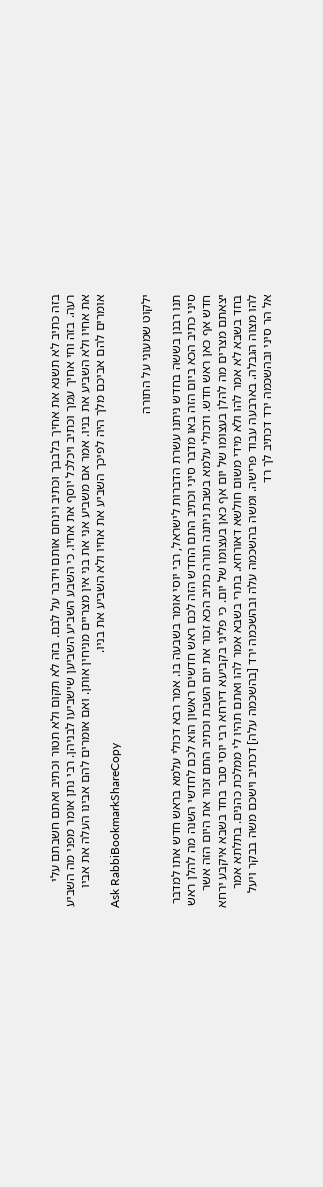בזה כתיב לא תשנא את אחיך בלבבך וכתיב וינחם אותם וידבר על לבם. בזה לא תקום ולא תטור וכתיב ואתם חשבתם עלי רעה. בזה וחי אחיך עמך וכתיב ויכלכל יוסף את אחיו. כי השבע השביע השביען שישביעו לבניהן. רבי נתן אומר מפני מה השביע את אחיו ולא השביע את בניו. אמר אם משביע אני את בני אין מצריים מניחין אותן. ואם אומרים להם אבינו העלה את אביו אומרים להם אביכם מלך היה לפיכך השביע את אחיו ולא השביע את בניו.
Ask RabbiBookmarkShareCopy

ילקוט שמעוני על התורה

תנו רבנן בששה בחדש ניתנו עשרת הדברות לישראל, רבי יוסי אומר בשבעה בו. אמר רבא דכולי עלמא בראש חדש אתו למדבר סיני כתיב הכא ביום הזה באו מדבר סיני וכתיב התם החדש הזה לכם ראש חדשים ראשון הוא לכם לחדשי השנה מה להלן ראש חדש אף כאן ראש חדש. ודכולי עלמא בשבת ניתנה תורה כתיב הכא זכור את יום השבת וכתיב התם זכור את היום הזה אשר יצאתם מצרים מה להלן בעצומו של יום אף כאן בעצומו של יום. כי פליגי בקביעא דירחא רבי יוסי סבר בחד בשבא איקבע ירחא בחד בשבא לא אמר להו ולא מידי משום חולשא דאורחא. בתרי בשבא אמר להו ואתם תהיו לי ממלכת כהנים. בתלתא אמר להו מצוה הגבלה. בארבעה עבוד פרישה. ומשה בהשכמה עלה ובהשכמה ירד [בהשכמה עלה] דכתיב וישכם משה בבקר ויעל אל הר סיני ובהשכמה ירד דכתיב לך רד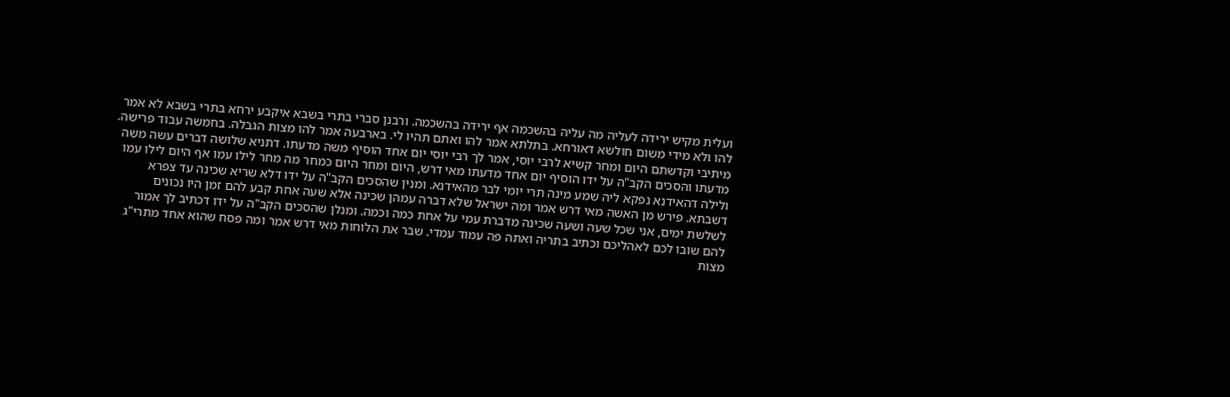ועלית מקיש ירידה לעליה מה עליה בהשכמה אף ירידה בהשכמה. ורבנן סברי בתרי בשבא איקבע ירחא בתרי בשבא לא אמר להו ולא מידי משום חולשא דאורחא. בתלתא אמר להו ואתם תהיו לי. בארבעה אמר להו מצות הגבלה. בחמשה עבוד פרישה. מיתיבי וקדשתם היום ומחר קשיא לרבי יוסי, אמר לך רבי יוסי יום אחד הוסיף משה מדעתו. דתניא שלושה דברים עשה משה מדעתו והסכים הקב"ה על ידו הוסיף יום אחד מדעתו מאי דרש, היום ומחר היום כמחר מה מחר לילו עמו אף היום לילו עמו ולילה דהאידנא נפקא ליה שמע מינה תרי יומי לבר מהאידנא. ומנין שהסכים הקב"ה על ידו דלא שריא שכינה עד צפרא דשבתא. פירש מן האשה מאי דרש אמר ומה ישראל שלא דברה עמהן שכינה אלא שעה אחת קבע להם זמן היו נכונים לשלשת ימים, אני שכל שעה ושעה שכינה מדברת עמי על אחת כמה וכמה. ומנלן שהסכים הקב"ה על ידו דכתיב לך אמור להם שובו לכם לאהליכם וכתיב בתריה ואתה פה עמוד עמדי. שבר את הלוחות מאי דרש אמר ומה פסח שהוא אחד מתרי"ג מצות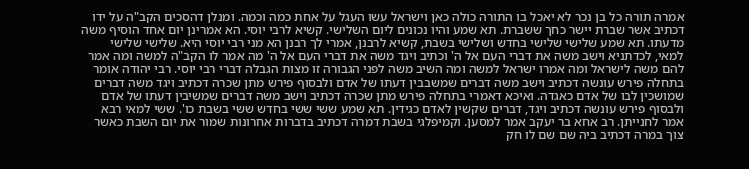אמרה תורה כל בן נכר לא יאכל בו התורה כולה כאן וישראל עשו העגל על אחת כמה וכמה. ומנלן דהסכים הקב"ה על ידו דכתיב אשר שברת יישר כחך ששברת. תא שמע והיו נכונים ליום השלישי. קשיא לרבי יוסי. הא אמרינן יום אחד הוסיף משה מדעתו. תא שמע שלישי שלישי בחדש ושלישי בשבת, קשיא לרבנן, אמרי לך רבנן הא מני רבי יוסי היא. שלישי שלישי למאי, לכדתניא וישב משה את דברי העם אל ה' וכתיב ויגד משה את דברי העם אל ה' מה אמר לו הקב"ה למשה ומה אמר להם משה לישראל ומה אמרו ישראל למשה ומה השיב משה לפני הגבורה זו מצות הגבלה דברי רבי יוסי. רבי יהודה אומר בתחלה פירש עונשה דכתיב וישב משה דברים שמשבבין דעתו של אדם ולבסוף פירש מתן שכרה דכתיב ויגד משה דברים שמושכין לבו של אדם כאגדה. ואיכא דאמרי בתחלה פירש מתן שכרה דכתיב וישב משה דברים שמשיבין דעתו של אדם ולבסוף פירש עונשה דכתיב ויגד, דברים שקשין לאדם כגידין. תא שמע ששי ששי בחדש ששי בשבת כו'. ששי למאי רבא אמר לחנייתן. רב אחא בר יעקב אמר למסען. וקמיפלגי בשבת דמרה דכתיב בדברות אחרונות שמור את יום השבת כאשר צוך במרה דכתיב ביה שם שם לו חק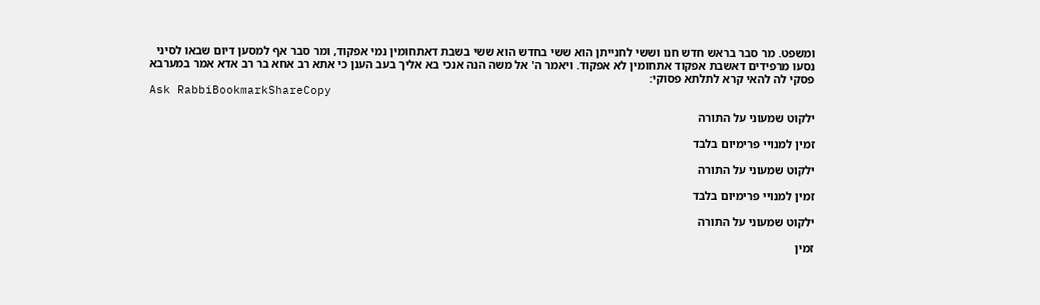ומשפט. מר סבר בראש חדש חנו וששי לחנייתן הוא ששי בחדש הוא ששי בשבת דאתחומין נמי אפקוד, ומר סבר אף למסען דיום שבאו לסיני נסעו מרפידים דאשבת אפקוד אתחומין לא אפקוד. ויאמר ה' אל משה הנה אנכי בא אליך בעב הענן כי אתא רב אחא בר רב אדא אמר במערבא פסקי לה להאי קרא לתלתא פסוקי:
Ask RabbiBookmarkShareCopy

ילקוט שמעוני על התורה

זמין למנויי פרימיום בלבד

ילקוט שמעוני על התורה

זמין למנויי פרימיום בלבד

ילקוט שמעוני על התורה

זמין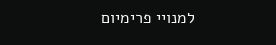למנויי פרימיום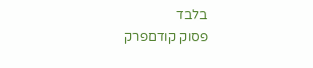בלבד
פסוק קודםפרק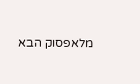מלאפסוק הבא